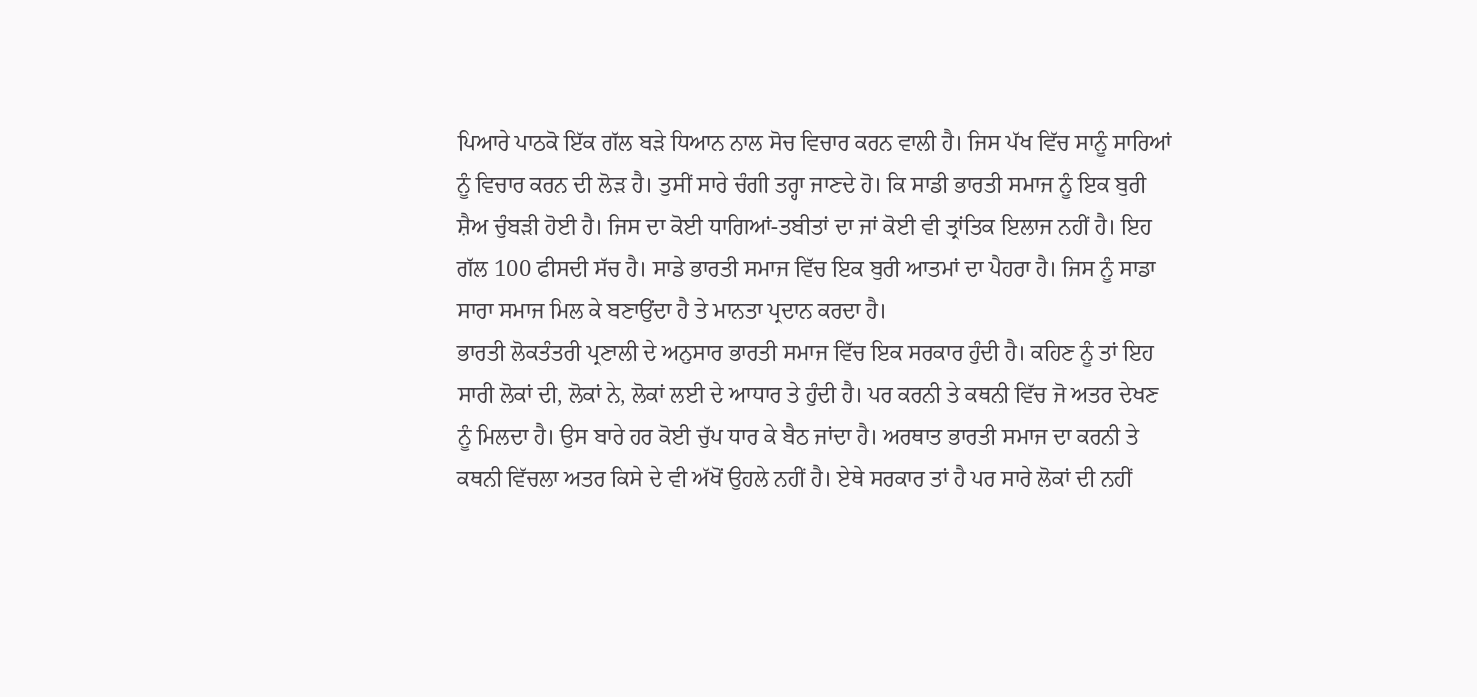ਪਿਆਰੇ ਪਾਠਕੋ ਇੱਕ ਗੱਲ ਬੜੇ ਧਿਆਨ ਨਾਲ ਸੋਚ ਵਿਚਾਰ ਕਰਨ ਵਾਲੀ ਹੈ। ਜਿਸ ਪੱਖ ਵਿੱਚ ਸਾਨੂੰ ਸਾਰਿਆਂ ਨੂੰ ਵਿਚਾਰ ਕਰਨ ਦੀ ਲੋੜ ਹੈ। ਤੁਸੀਂ ਸਾਰੇ ਚੰਗੀ ਤਰ੍ਹਾ ਜਾਣਦੇ ਹੋ। ਕਿ ਸਾਡੀ ਭਾਰਤੀ ਸਮਾਜ ਨੂੰ ਇਕ ਬੁਰੀ ਸ਼ੈਅ ਚੁੰਬੜੀ ਹੋਈ ਹੈ। ਜਿਸ ਦਾ ਕੋਈ ਧਾਗਿਆਂ-ਤਬੀਤਾਂ ਦਾ ਜਾਂ ਕੋਈ ਵੀ ਤ੍ਰਾਂਤਿਕ ਇਲਾਜ ਨਹੀਂ ਹੈ। ਇਹ ਗੱਲ 100 ਫੀਸਦੀ ਸੱਚ ਹੈ। ਸਾਡੇ ਭਾਰਤੀ ਸਮਾਜ ਵਿੱਚ ਇਕ ਬੁਰੀ ਆਤਮਾਂ ਦਾ ਪੈਹਰਾ ਹੈ। ਜਿਸ ਨੂੰ ਸਾਡਾ ਸਾਰਾ ਸਮਾਜ ਮਿਲ ਕੇ ਬਣਾਉਂਦਾ ਹੈ ਤੇ ਮਾਨਤਾ ਪ੍ਰਦਾਨ ਕਰਦਾ ਹੈ।
ਭਾਰਤੀ ਲੋਕਤੰਤਰੀ ਪ੍ਰਣਾਲੀ ਦੇ ਅਨੁਸਾਰ ਭਾਰਤੀ ਸਮਾਜ ਵਿੱਚ ਇਕ ਸਰਕਾਰ ਹੁੰਦੀ ਹੈ। ਕਹਿਣ ਨੂੰ ਤਾਂ ਇਹ ਸਾਰੀ ਲੋਕਾਂ ਦੀ, ਲੋਕਾਂ ਨੇ, ਲੋਕਾਂ ਲਈ ਦੇ ਆਧਾਰ ਤੇ ਹੁੰਦੀ ਹੈ। ਪਰ ਕਰਨੀ ਤੇ ਕਥਨੀ ਵਿੱਚ ਜੋ ਅਤਰ ਦੇਖਣ ਨੂੰ ਮਿਲਦਾ ਹੈ। ਉਸ ਬਾਰੇ ਹਰ ਕੋਈ ਚੁੱਪ ਧਾਰ ਕੇ ਬੈਠ ਜਾਂਦਾ ਹੈ। ਅਰਥਾਤ ਭਾਰਤੀ ਸਮਾਜ ਦਾ ਕਰਨੀ ਤੇ ਕਥਨੀ ਵਿੱਚਲਾ ਅਤਰ ਕਿਸੇ ਦੇ ਵੀ ਅੱਖੋਂ ਉਹਲੇ ਨਹੀਂ ਹੈ। ਏਥੇ ਸਰਕਾਰ ਤਾਂ ਹੈ ਪਰ ਸਾਰੇ ਲੋਕਾਂ ਦੀ ਨਹੀਂ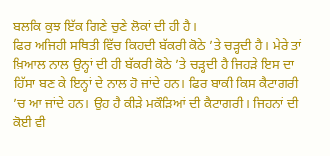ਬਲਕਿ ਕੁਝ ਇੱਕ ਗਿਣੇ ਚੁਣੇ ਲੋਕਾਂ ਦੀ ਹੀ ਹੈ।
ਫਿਰ ਅਜਿਹੀ ਸਥਿਤੀ ਵਿੱਚ ਕਿਹਦੀ ਬੱਕਰੀ ਕੋਠੇ ’ਤੇ ਚੜ੍ਹਦੀ ਹੈ। ਮੇਰੇ ਤਾਂ ਖ਼ਿਆਲ ਨਾਲ ਉਨ੍ਹਾਂ ਦੀ ਹੀ ਬੱਕਰੀ ਕੋਠੇ ’ਤੇ ਚੜ੍ਹਦੀ ਹੈ ਜਿਹੜੇ ਇਸ ਦਾ ਹਿੱਸਾ ਬਣ ਕੇ ਇਨ੍ਹਾਂ ਦੇ ਨਾਲ ਹੋ ਜਾਂਦੇ ਹਨ। ਫਿਰ ਬਾਕੀ ਕਿਸ ਕੈਟਾਗਰੀ ’ਚ ਆ ਜਾਂਦੇ ਹਨ। ਉਹ ਹੈ ਕੀੜੇ ਮਕੌੜਿਆਂ ਦੀ ਕੈਟਾਗਰੀ। ਜਿਹਨਾਂ ਦੀ ਕੋਈ ਵੀ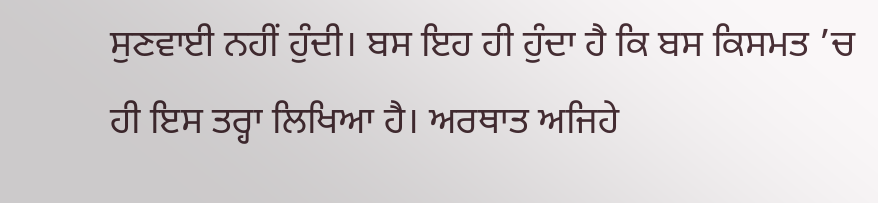ਸੁਣਵਾਈ ਨਹੀਂ ਹੁੰਦੀ। ਬਸ ਇਹ ਹੀ ਹੁੰਦਾ ਹੈ ਕਿ ਬਸ ਕਿਸਮਤ ’ਚ ਹੀ ਇਸ ਤਰ੍ਹਾ ਲਿਖਿਆ ਹੈ। ਅਰਥਾਤ ਅਜਿਹੇ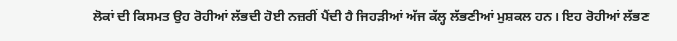ਲੋਕਾਂ ਦੀ ਕਿਸਮਤ ਉਹ ਰੋਹੀਆਂ ਲੱਭਦੀ ਹੋਈ ਨਜ਼ਰੀਂ ਪੈਂਦੀ ਹੈ ਜਿਹੜੀਆਂ ਅੱਜ ਕੱਲ੍ਹ ਲੱਭਣੀਆਂ ਮੁਸ਼ਕਲ ਹਨ। ਇਹ ਰੋਹੀਆਂ ਲੱਭਣ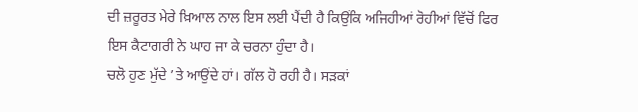ਦੀ ਜ਼ਰੂਰਤ ਮੇਰੇ ਖ਼ਿਆਲ ਨਾਲ ਇਸ ਲਈ ਪੈਂਦੀ ਹੈ ਕਿਉਂਕਿ ਅਜਿਹੀਆਂ ਰੋਹੀਆਂ ਵਿੱਚੋਂ ਫਿਰ ਇਸ ਕੈਟਾਗਰੀ ਨੇ ਘਾਹ ਜਾ ਕੇ ਚਰਨਾ ਹੁੰਦਾ ਹੈ।
ਚਲੋ ਹੁਣ ਮੁੱਦੇ ’ਤੇ ਆਉਂਦੇ ਹਾਂ। ਗੱਲ ਹੋ ਰਹੀ ਹੈ। ਸੜਕਾਂ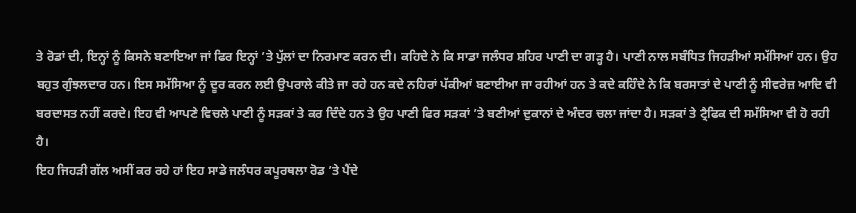ਤੇ ਰੋਡਾਂ ਦੀ, ਇਨ੍ਹਾਂ ਨੂੰ ਕਿਸਨੇ ਬਣਾਇਆ ਜਾਂ ਫਿਰ ਇਨ੍ਹਾਂ ’ਤੇ ਪੁੱਲਾਂ ਦਾ ਨਿਰਮਾਣ ਕਰਨ ਦੀ। ਕਹਿਦੇ ਨੇ ਕਿ ਸਾਡਾ ਜਲੰਧਰ ਸ਼ਹਿਰ ਪਾਣੀ ਦਾ ਗੜ੍ਹ ਹੈ। ਪਾਣੀ ਨਾਲ ਸਬੰਧਿਤ ਜਿਹੜੀਆਂ ਸਮੱਸਿਆਂ ਹਨ। ਉਹ ਬਹੁਤ ਗੁੰਝਲਦਾਰ ਹਨ। ਇਸ ਸਮੱਸਿਆ ਨੂੰ ਦੂਰ ਕਰਨ ਲਈ ਉਪਰਾਲੇ ਕੀਤੇ ਜਾ ਰਹੇ ਹਨ ਕਦੇ ਨਹਿਰਾਂ ਪੱਕੀਆਂ ਬਣਾਈਆ ਜਾ ਰਹੀਆਂ ਹਨ ਤੇ ਕਦੇ ਕਹਿੰਦੇ ਨੇ ਕਿ ਬਰਸਾਤਾਂ ਦੇ ਪਾਣੀ ਨੂੰ ਸੀਵਰੇਜ਼ ਆਦਿ ਵੀ ਬਰਦਾਸਤ ਨਹੀਂ ਕਰਦੇ। ਇਹ ਵੀ ਆਪਣੇ ਵਿਚਲੇ ਪਾਣੀ ਨੂੰ ਸੜਕਾਂ ਤੇ ਕਰ ਦਿੰਦੇ ਹਨ ਤੇ ਉਹ ਪਾਣੀ ਫਿਰ ਸੜਕਾਂ ’ਤੇ ਬਣੀਆਂ ਦੁਕਾਨਾਂ ਦੇ ਅੰਦਰ ਚਲਾ ਜਾਂਦਾ ਹੈ। ਸੜਕਾਂ ਤੇ ਟ੍ਰੈਫਿਕ ਦੀ ਸਮੱਸਿਆ ਵੀ ਹੋ ਰਹੀ ਹੈ।
ਇਹ ਜਿਹੜੀ ਗੱਲ ਅਸੀਂ ਕਰ ਰਹੇ ਹਾਂ ਇਹ ਸਾਡੇ ਜਲੰਧਰ ਕਪੂਰਥਲਾ ਰੋਡ ’ਤੇ ਪੈਂਦੇ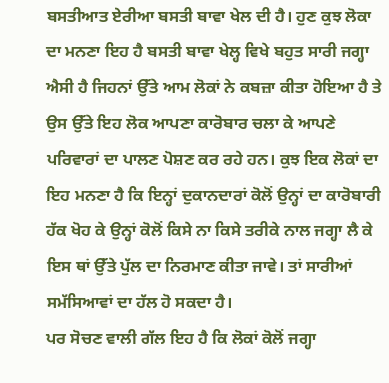ਬਸਤੀਆਤ ਏਰੀਆ ਬਸਤੀ ਬਾਵਾ ਖੇਲ ਦੀ ਹੈ। ਹੁਣ ਕੁਝ ਲੋਕਾ ਦਾ ਮਨਣਾ ਇਹ ਹੈ ਬਸਤੀ ਬਾਵਾ ਖੇਲ੍ਹ ਵਿਖੇ ਬਹੁਤ ਸਾਰੀ ਜਗ੍ਹਾ ਐਸੀ ਹੈ ਜਿਹਨਾਂ ਉੱਤੇ ਆਮ ਲੋਕਾਂ ਨੇ ਕਬਜ਼ਾ ਕੀਤਾ ਹੋਇਆ ਹੈ ਤੇ ਉਸ ਉੱਤੇ ਇਹ ਲੋਕ ਆਪਣਾ ਕਾਰੋਬਾਰ ਚਲਾ ਕੇ ਆਪਣੇ ਪਰਿਵਾਰਾਂ ਦਾ ਪਾਲਣ ਪੋਸ਼ਣ ਕਰ ਰਹੇ ਹਨ। ਕੁਝ ਇਕ ਲੋਕਾਂ ਦਾ ਇਹ ਮਨਣਾ ਹੈ ਕਿ ਇਨ੍ਹਾਂ ਦੁਕਾਨਦਾਰਾਂ ਕੋਲੋਂ ਉਨ੍ਹਾਂ ਦਾ ਕਾਰੋਬਾਰੀ ਹੱਕ ਖੋਹ ਕੇ ਉਨ੍ਹਾਂ ਕੋਲੋਂ ਕਿਸੇ ਨਾ ਕਿਸੇ ਤਰੀਕੇ ਨਾਲ ਜਗ੍ਹਾ ਲੈ ਕੇ ਇਸ ਥਾਂ ਉੱਤੇ ਪੁੱਲ ਦਾ ਨਿਰਮਾਣ ਕੀਤਾ ਜਾਵੇ। ਤਾਂ ਸਾਰੀਆਂ ਸਮੱਸਿਆਵਾਂ ਦਾ ਹੱਲ ਹੋ ਸਕਦਾ ਹੈ।
ਪਰ ਸੋਚਣ ਵਾਲੀ ਗੱਲ ਇਹ ਹੈ ਕਿ ਲੋਕਾਂ ਕੋਲੋਂ ਜਗ੍ਹਾ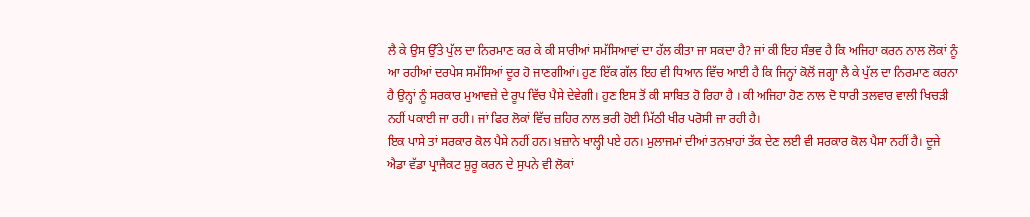ਲੈ ਕੇ ਉਸ ਉੱਤੇ ਪੁੱਲ ਦਾ ਨਿਰਮਾਣ ਕਰ ਕੇ ਕੀ ਸਾਰੀਆਂ ਸਮੱਸਿਆਵਾਂ ਦਾ ਹੱਲ ਕੀਤਾ ਜਾ ਸਕਦਾ ਹੈ? ਜਾਂ ਕੀ ਇਹ ਸੰਭਵ ਹੈ ਕਿ ਅਜਿਹਾ ਕਰਨ ਨਾਲ ਲੋਕਾਂ ਨੂੰ ਆ ਰਹੀਆਂ ਦਰਪੇਸ ਸਮੱਸਿਆਂ ਦੂਰ ਹੋ ਜਾਣਗੀਆਂ। ਹੁਣ ਇੱਕ ਗੱਲ ਇਹ ਵੀ ਧਿਆਨ ਵਿੱਚ ਆਈ ਹੈ ਕਿ ਜਿਨ੍ਹਾਂ ਕੋਲੋਂ ਜਗ੍ਹਾ ਲੈ ਕੇ ਪੁੱਲ ਦਾ ਨਿਰਮਾਣ ਕਰਨਾ ਹੈ ਉਨ੍ਹਾਂ ਨੂੰ ਸਰਕਾਰ ਮੁਆਵਜ਼ੇ ਦੇ ਰੂਪ ਵਿੱਚ ਪੈਸੇ ਦੇਵੇਗੀ। ਹੁਣ ਇਸ ਤੋਂ ਕੀ ਸਾਬਿਤ ਹੋ ਰਿਹਾ ਹੈ । ਕੀ ਅਜਿਹਾ ਹੋਣ ਨਾਲ ਦੋ ਧਾਰੀ ਤਲਵਾਰ ਵਾਲੀ ਖਿਚੜੀ ਨਹੀਂ ਪਕਾਈ ਜਾ ਰਹੀ। ਜਾਂ ਫਿਰ ਲੋਕਾਂ ਵਿੱਚ ਜ਼ਹਿਰ ਨਾਲ ਭਰੀ ਹੋਈ ਮਿੱਠੀ ਖੀਰ ਪਰੋਸੀ ਜਾ ਰਹੀ ਹੈ।
ਇਕ ਪਾਸੇ ਤਾਂ ਸਰਕਾਰ ਕੋਲ ਪੈਸੇ ਨਹੀਂ ਹਨ। ਖ਼ਜ਼ਾਨੇ ਖਾਲ੍ਹੀ ਪਏ ਹਨ। ਮੁਲਾਜਮਾਂ ਦੀਆਂ ਤਨਖ਼ਾਹਾਂ ਤੱਕ ਦੇਣ ਲਈ ਵੀ ਸਰਕਾਰ ਕੋਲ ਪੈਸਾ ਨਹੀਂ ਹੈ। ਦੂਜੇ ਐਡਾ ਵੱਡਾ ਪ੍ਰਾਜੈਕਟ ਸ਼ੁਰੂ ਕਰਨ ਦੇ ਸੁਪਨੇ ਵੀ ਲੋਕਾਂ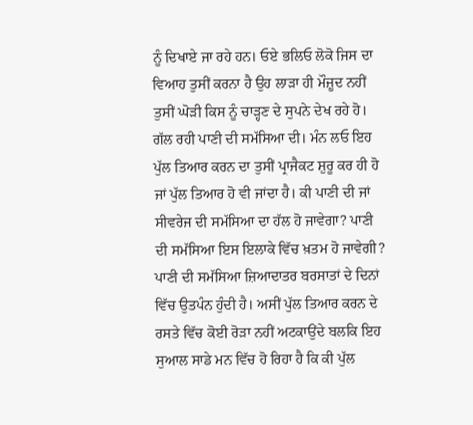ਨੂੰ ਦਿਖਾਏ ਜਾ ਰਹੇ ਹਨ। ਓਏ ਭਲਿਓ ਲੋਕੋ ਜਿਸ ਦਾ ਵਿਆਹ ਤੁਸੀਂ ਕਰਨਾ ਹੈ ਉਹ ਲਾੜਾ ਹੀ ਮੌਜ਼ੂਦ ਨਹੀਂ ਤੁਸੀਂ ਘੋੜੀ ਕਿਸ ਨੂੰ ਚਾੜ੍ਹਣ ਦੇ ਸੁਪਨੇ ਦੇਖ ਰਹੇ ਹੋ। ਗੱਲ ਰਹੀ ਪਾਣੀ ਦੀ ਸਮੱਸਿਆ ਦੀ। ਮੰਨ ਲਓ ਇਹ ਪੁੱਲ ਤਿਆਰ ਕਰਨ ਦਾ ਤੁਸੀਂ ਪ੍ਰਾਜੈਕਟ ਸ਼ੁਰੂ ਕਰ ਹੀ ਹੋ ਜਾਂ ਪੁੱਲ ਤਿਆਰ ਹੋ ਵੀ ਜਾਂਦਾ ਹੈ। ਕੀ ਪਾਣੀ ਦੀ ਜਾਂ ਸੀਵਰੇਜ ਦੀ ਸਮੱਸਿਆ ਦਾ ਹੱਲ ਹੋ ਜਾਵੇਗਾ? ਪਾਣੀ ਦੀ ਸਮੱਸਿਆ ਇਸ ਇਲਾਕੇ ਵਿੱਚ ਖ਼ਤਮ ਹੋ ਜਾਵੇਗੀ?
ਪਾਣੀ ਦੀ ਸਮੱਸਿਆ ਜ਼ਿਆਦਾਤਰ ਬਰਸਾਤਾਂ ਦੇ ਦਿਨਾਂ ਵਿੱਚ ਉਤਪੰਨ ਹੁੰਦੀ ਹੈ। ਅਸੀਂ ਪੁੱਲ ਤਿਆਰ ਕਰਨ ਦੇ ਰਸਤੇ ਵਿੱਚ ਕੋਈ ਰੋੜਾ ਨਹੀਂ ਅਟਕਾਉਂਦੇ ਬਲਕਿ ਇਹ ਸੁਆਲ ਸਾਡੇ ਮਨ ਵਿੱਚ ਹੋ ਰਿਹਾ ਹੈ ਕਿ ਕੀ ਪੁੱਲ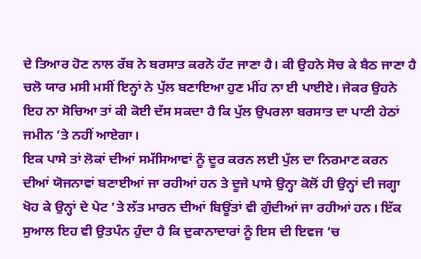ਦੇ ਤਿਆਰ ਹੋਣ ਨਾਲ ਰੱਬ ਨੇ ਬਰਸਾਤ ਕਰਨੋ ਹੱਟ ਜਾਣਾ ਹੈ। ਕੀ ਉਹਨੇ ਸੋਚ ਕੇ ਬੈਠ ਜਾਣਾ ਹੈ ਚਲੋ ਯਾਰ ਮਸੀ ਮਸੀਂ ਇਨ੍ਹਾਂ ਨੇ ਪੁੱਲ ਬਣਾਇਆ ਹੁਣ ਮੀਂਹ ਨਾ ਈ ਪਾਈਏ। ਜੇਕਰ ਉਹਨੇ ਇਹ ਨਾ ਸੋਚਿਆ ਤਾਂ ਕੀ ਕੋਈ ਦੱਸ ਸਕਦਾ ਹੈ ਕਿ ਪੁੱਲ ਉਪਰਲਾ ਬਰਸਾਤ ਦਾ ਪਾਣੀ ਹੇਠਾਂ ਜਮੀਨ ’ਤੇ ਨਹੀਂ ਆਏਗਾ।
ਇਕ ਪਾਸੇ ਤਾਂ ਲੋਕਾਂ ਦੀਆਂ ਸਮੱਸਿਆਵਾਂ ਨੂੰ ਦੂਰ ਕਰਨ ਲਈ ਪੁੱਲ ਦਾ ਨਿਰਮਾਣ ਕਰਨ ਦੀਆਂ ਯੋਜਨਾਵਾਂ ਬਣਾਈਆਂ ਜਾ ਰਹੀਆਂ ਹਨ ਤੇ ਦੂਜੇ ਪਾਸੇ ਉਨ੍ਹਾ ਕੋਲੋਂ ਹੀ ਉਨ੍ਹਾਂ ਦੀ ਜਗ੍ਹਾ ਖੋਹ ਕੇ ਉਨ੍ਹਾਂ ਦੇ ਪੇਟ ’ਤੇ ਲੱਤ ਮਾਰਨ ਦੀਆਂ ਬਿਊਂਤਾਂ ਵੀ ਗੁੰਦੀਆਂ ਜਾ ਰਹੀਆਂ ਹਨ। ਇੱਕ ਸੁਆਲ ਇਹ ਵੀ ਉਤਪੰਨ ਹੁੰਦਾ ਹੈ ਕਿ ਦੁਕਾਨਾਦਾਰਾਂ ਨੂੰ ਇਸ ਦੀ ਇਵਜ ’ਚ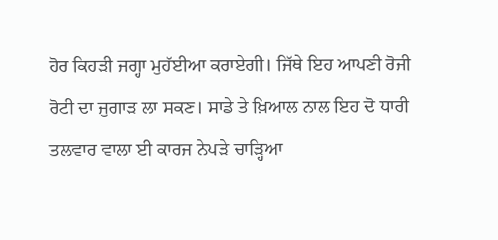ਹੋਰ ਕਿਹੜੀ ਜਗ੍ਹਾ ਮੁਹੱਈਆ ਕਰਾਏਗੀ। ਜਿੱਥੇ ਇਹ ਆਪਣੀ ਰੋਜੀ ਰੋਟੀ ਦਾ ਜੁਗਾੜ ਲਾ ਸਕਣ। ਸਾਡੇ ਤੇ ਖ਼ਿਆਲ ਨਾਲ ਇਹ ਦੋ ਧਾਰੀ ਤਲਵਾਰ ਵਾਲਾ ਈ ਕਾਰਜ ਨੇਪੜੇ ਚਾੜ੍ਹਿਆ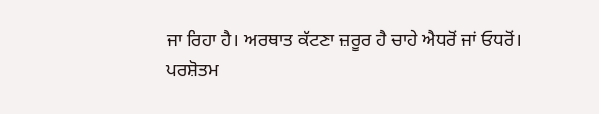ਜਾ ਰਿਹਾ ਹੈ। ਅਰਥਾਤ ਕੱਟਣਾ ਜ਼ਰੂਰ ਹੈ ਚਾਹੇ ਐਧਰੋਂ ਜਾਂ ਓਧਰੋਂ।
ਪਰਸ਼ੋਤਮ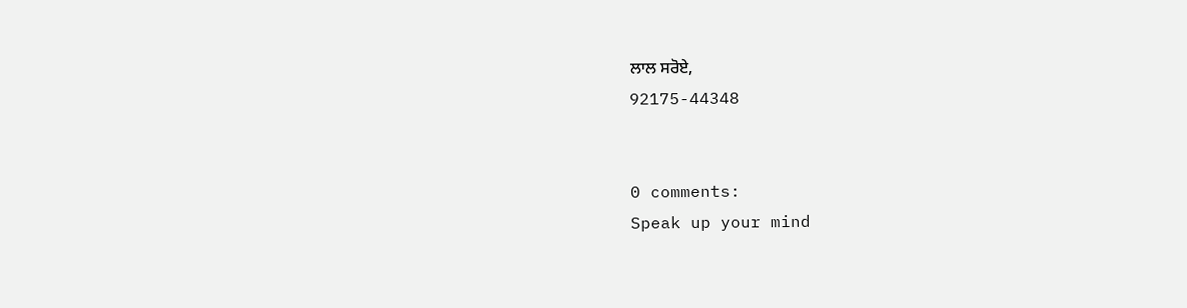ਲਾਲ ਸਰੋਏ,
92175-44348


0 comments:
Speak up your mind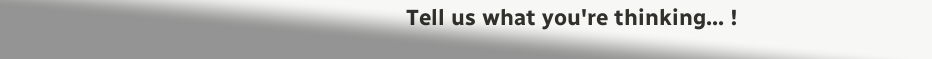Tell us what you're thinking... !